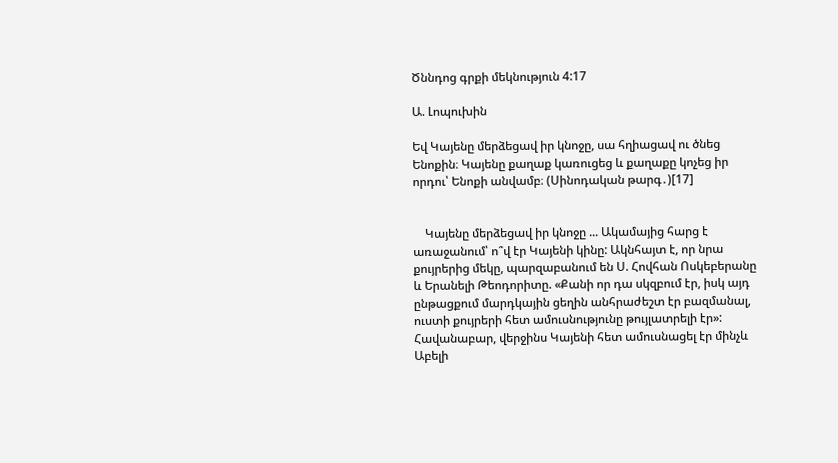Ծննդոց գրքի մեկնություն 4:17

Ա. Լոպուխին

Եվ Կայենը մերձեցավ իր կնոջը, սա հղիացավ ու ծնեց Ենոքին։ Կայենը քաղաք կառուցեց և քաղաքը կոչեց իր որդու՝ Ենոքի անվամբ։ (Սինոդական թարգ․)[17]


    Կայենը մերձեցավ իր կնոջը ... Ակամայից հարց է առաջանում՝ ո՞վ էր Կայենի կինը: Ակնհայտ է, որ նրա քույրերից մեկը, պարզաբանում են Ս. Հովհան Ոսկեբերանը և Երանելի Թեոդորիտը. «Քանի որ դա սկզբում էր, իսկ այդ ընթացքում մարդկային ցեղին անհրաժեշտ էր բազմանալ, ուստի քույրերի հետ ամուսնությունը թույլատրելի էր»: Հավանաբար, վերջինս Կայենի հետ ամուսնացել էր մինչև Աբելի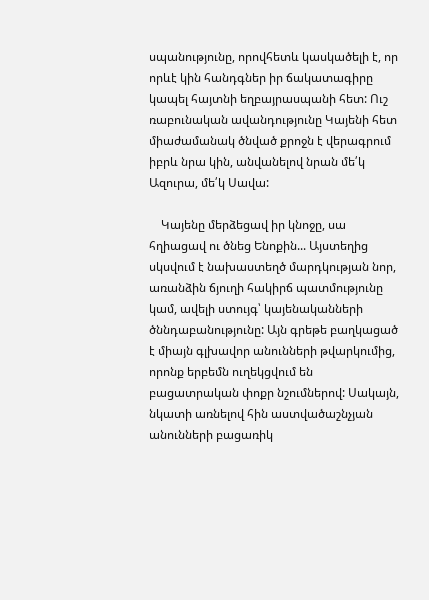սպանությունը, որովհետև կասկածելի է, որ որևէ կին հանդգներ իր ճակատագիրը կապել հայտնի եղբայրասպանի հետ: Ուշ ռաբունական ավանդությունը Կայենի հետ միաժամանակ ծնված քրոջն է վերագրում իբրև նրա կին, անվանելով նրան մե՛կ Ազուրա, մե՛կ Սավա:

    Կայենը մերձեցավ իր կնոջը, սա հղիացավ ու ծնեց Ենոքին... Այստեղից սկսվում է նախաստեղծ մարդկության նոր, առանձին ճյուղի հակիրճ պատմությունը կամ, ավելի ստույգ՝ կայենականների ծննդաբանությունը: Այն գրեթե բաղկացած է միայն գլխավոր անունների թվարկումից, որոնք երբեմն ուղեկցվում են բացատրական փոքր նշումներով: Սակայն, նկատի առնելով հին աստվածաշնչյան անունների բացառիկ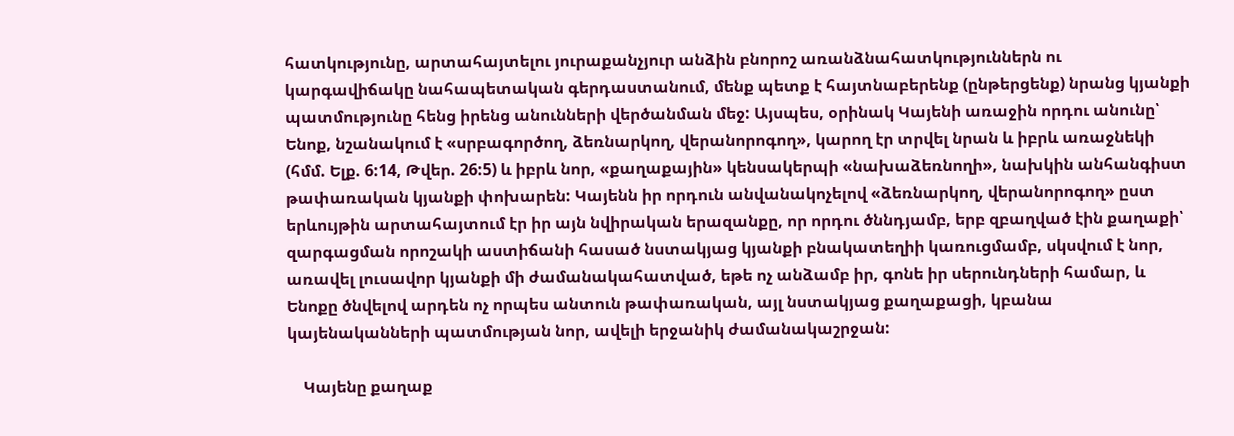հատկությունը, արտահայտելու յուրաքանչյուր անձին բնորոշ առանձնահատկություններն ու կարգավիճակը նահապետական գերդաստանում, մենք պետք է հայտնաբերենք (ընթերցենք) նրանց կյանքի պատմությունը հենց իրենց անունների վերծանման մեջ: Այսպես, օրինակ Կայենի առաջին որդու անունը՝ Ենոք, նշանակում է «սրբագործող, ձեռնարկող, վերանորոգող», կարող էր տրվել նրան և իբրև առաջնեկի (հմմ. Ելք. 6:14, Թվեր. 26:5) և իբրև նոր, «քաղաքային» կենսակերպի «նախաձեռնողի», նախկին անհանգիստ թափառական կյանքի փոխարեն: Կայենն իր որդուն անվանակոչելով «ձեռնարկող, վերանորոգող» ըստ երևույթին արտահայտում էր իր այն նվիրական երազանքը, որ որդու ծննդյամբ, երբ զբաղված էին քաղաքի՝ զարգացման որոշակի աստիճանի հասած նստակյաց կյանքի բնակատեղիի կառուցմամբ, սկսվում է նոր, առավել լուսավոր կյանքի մի ժամանակահատված, եթե ոչ անձամբ իր, գոնե իր սերունդների համար, և Ենոքը ծնվելով արդեն ոչ որպես անտուն թափառական, այլ նստակյաց քաղաքացի, կբանա կայենականների պատմության նոր, ավելի երջանիկ ժամանակաշրջան:

    Կայենը քաղաք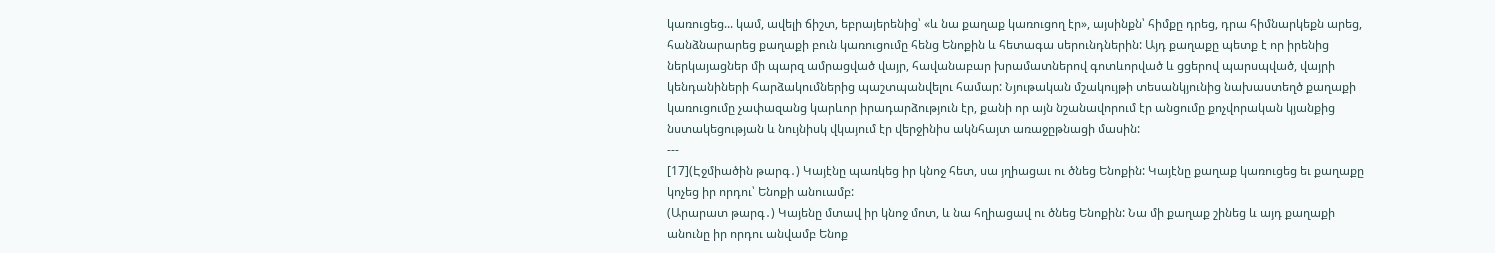կառուցեց... կամ, ավելի ճիշտ, եբրայերենից՝ «և նա քաղաք կառուցող էր», այսինքն՝ հիմքը դրեց, դրա հիմնարկեքն արեց, հանձնարարեց քաղաքի բուն կառուցումը հենց Ենոքին և հետագա սերունդներին: Այդ քաղաքը պետք է որ իրենից ներկայացներ մի պարզ ամրացված վայր, հավանաբար խրամատներով գոտևորված և ցցերով պարսպված, վայրի կենդանիների հարձակումներից պաշտպանվելու համար: Նյութական մշակույթի տեսանկյունից նախաստեղծ քաղաքի կառուցումը չափազանց կարևոր իրադարձություն էր, քանի որ այն նշանավորում էր անցումը քոչվորական կյանքից նստակեցության և նույնիսկ վկայում էր վերջինիս ակնհայտ առաջըթնացի մասին:
---
[17](Էջմիածին թարգ․) Կայէնը պառկեց իր կնոջ հետ, սա յղիացաւ ու ծնեց Ենոքին: Կայէնը քաղաք կառուցեց եւ քաղաքը կոչեց իր որդու՝ Ենոքի անուամբ:
(Արարատ թարգ․) Կայենը մտավ իր կնոջ մոտ, և նա հղիացավ ու ծնեց Ենոքին: Նա մի քաղաք շինեց և այդ քաղաքի անունը իր որդու անվամբ Ենոք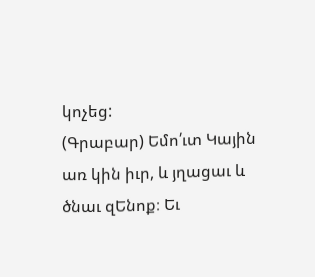կոչեց:
(Գրաբար) Եմո՛ւտ Կային առ կին իւր, և յղացաւ և ծնաւ զԵնոք։ Եւ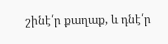շինէ՛ր քաղաք, և դնէ՛ր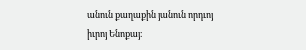անուն քաղաքին յանուն որդւոյ իւրոյ Ենոքայ։